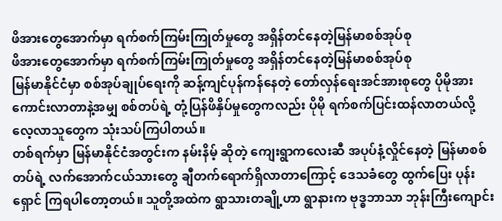ဖိအားတွေအောက်မှာ ရက်စက်ကြမ်းကြုတ်မှုတွေ အရှိန်တင်နေတဲ့မြန်မာစစ်အုပ်စု
ဖိအားတွေအောက်မှာ ရက်စက်ကြမ်းကြုတ်မှုတွေ အရှိန်တင်နေတဲ့မြန်မာစစ်အုပ်စု
မြန်မာနိုင်ငံမှာ စစ်အုပ်ချုပ်ရေးကို ဆန့်ကျင်ပုန်ကန်နေတဲ့ တော်လှန်ရေးအင်အားစုတွေ ပိုမိုအားကောင်းလာတာနဲ့အမျှ စစ်တပ်ရဲ့ တုံ့ပြန်ဖိနှိပ်မှုတွေကလည်း ပိုမို ရက်စက်ပြင်းထန်လာတယ်လို့ လေ့လာသူတွေက သုံးသပ်ကြပါတယ်။
တစ်ရက်မှာ မြန်မာနိုင်ငံအတွင်းက နမ်းနိမ့် ဆိုတဲ့ ကျေးရွာကလေးဆီ အပုပ်နံ့လှိုင်နေတဲ့ မြန်မာစစ်တပ်ရဲ့ လက်အောက်ငယ်သားတွေ ချီတက်ရောက်ရှိလာတာကြောင့် ဒေသခံတွေ ထွက်ပြေး ပုန်းရှောင် ကြရပါတော့တယ်။ သူတို့အထဲက ရွာသားတချို့ဟာ ရွာနားက ဗုဒ္ဓဘာသာ ဘုန်းကြီးကျောင်း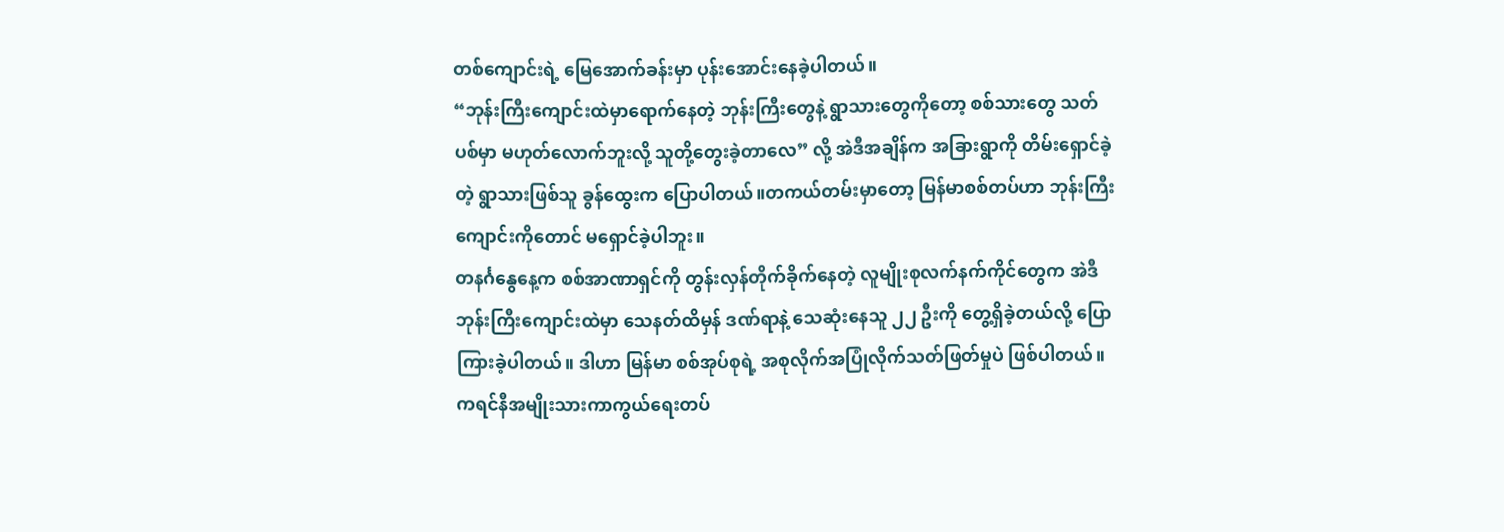တစ်ကျောင်းရဲ့ မြေအောက်ခန်းမှာ ပုန်းအောင်းနေခဲ့ပါတယ်။
“ဘုန်းကြီးကျောင်းထဲမှာရောက်နေတဲ့ ဘုန်းကြီးတွေနဲ့ ရွာသားတွေကိုတော့ စစ်သားတွေ သတ်ပစ်မှာ မဟုတ်လောက်ဘူးလို့ သူတို့တွေးခဲ့တာလေ” လို့ အဲဒီအချိန်က အခြားရွာကို တိမ်းရှောင်ခဲ့တဲ့ ရွာသားဖြစ်သူ ခွန်ထွေးက ပြောပါတယ်။တကယ်တမ်းမှာတော့ မြန်မာစစ်တပ်ဟာ ဘုန်းကြီးကျောင်းကိုတောင် မရှောင်ခဲ့ပါဘူး။
တနင်္ဂနွေနေ့က စစ်အာဏာရှင်ကို တွန်းလှန်တိုက်ခိုက်နေတဲ့ လူမျိုးစုလက်နက်ကိုင်တွေက အဲဒီဘုန်းကြီးကျောင်းထဲမှာ သေနတ်ထိမှန် ဒဏ်ရာနဲ့ သေဆုံးနေသူ ၂၂ ဦးကို တွေ့ရှိခဲ့တယ်လို့ ပြောကြားခဲ့ပါတယ်။ ဒါဟာ မြန်မာ စစ်အုပ်စုရဲ့ အစုလိုက်အပြုံလိုက်သတ်ဖြတ်မှုပဲ ဖြစ်ပါတယ်။
ကရင်နီအမျိုးသားကာကွယ်ရေးတပ်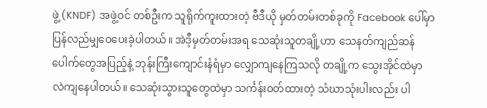ဖွဲ့ (KNDF) အဖွဲ့ဝင် တစ်ဦးက သူရိုက်ကူးထားတဲ့ ဗီဒီယို မှတ်တမ်းတစ်ခုကို Facebook ပေါ်မှာ ပြန်လည်မျှဝေပေးခဲ့ပါတယ်။ အဲဒီ့မှတ်တမ်းအရ သေဆုံးသူတချို့ဟာ သေနတ်ကျည်ဆန်ပေါက်တွေအပြည့်နဲ့ ဘုန်းကြီးကျောင်းနံရံမှာ လျှောကျနေကြသလို တချို့က သွေးအိုင်ထဲမှာ လဲကျနေပါတယ်။ သေဆုံးသွားသူတွေထဲမှာ သင်္ကန်းဝတ်ထားတဲ့ သံဃာသုံးပါးလည်း ပါ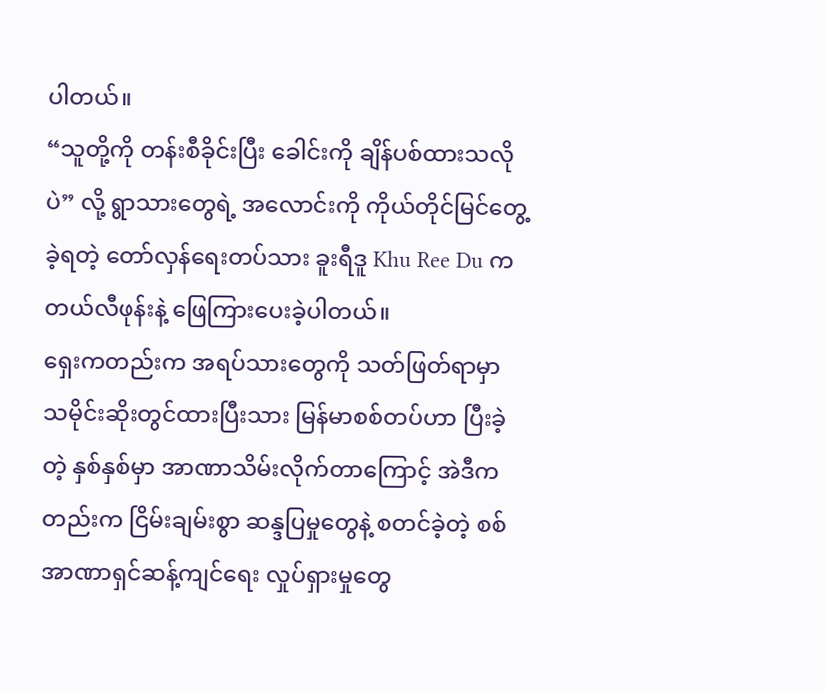ပါတယ်။
“သူတို့ကို တန်းစီခိုင်းပြီး ခေါင်းကို ချိန်ပစ်ထားသလိုပဲ” လို့ ရွာသားတွေရဲ့ အလောင်းကို ကိုယ်တိုင်မြင်တွေ့ခဲ့ရတဲ့ တော်လှန်ရေးတပ်သား ခူးရီဒူ Khu Ree Du က တယ်လီဖုန်းနဲ့ ဖြေကြားပေးခဲ့ပါတယ်။
ရှေးကတည်းက အရပ်သားတွေကို သတ်ဖြတ်ရာမှာ သမိုင်းဆိုးတွင်ထားပြီးသား မြန်မာစစ်တပ်ဟာ ပြီးခဲ့တဲ့ နှစ်နှစ်မှာ အာဏာသိမ်းလိုက်တာကြောင့် အဲဒီကတည်းက ငြိမ်းချမ်းစွာ ဆန္ဒပြမှုတွေနဲ့ စတင်ခဲ့တဲ့ စစ်အာဏာရှင်ဆန့်ကျင်ရေး လှုပ်ရှားမှုတွေ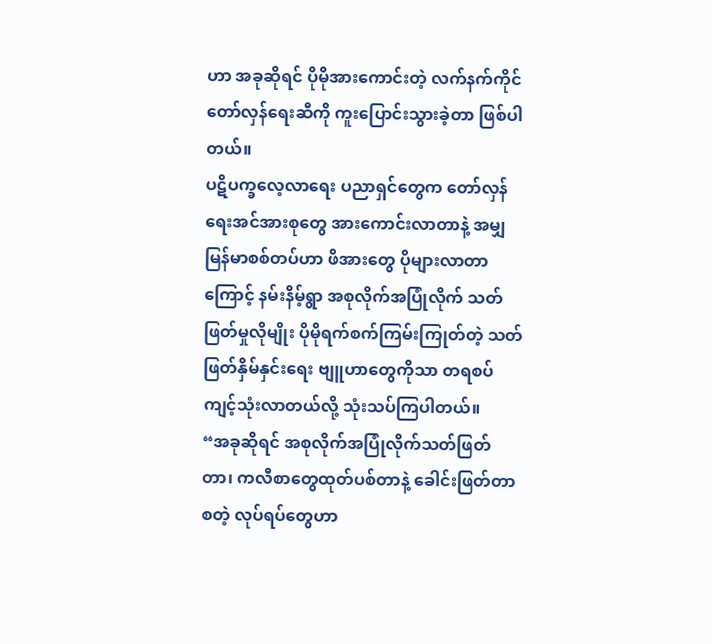ဟာ အခုဆိုရင် ပိုမိုအားကောင်းတဲ့ လက်နက်ကိုင် တော်လှန်ရေးဆီကို ကူးပြောင်းသွားခဲ့တာ ဖြစ်ပါတယ်။
ပဋိပက္ခလေ့လာရေး ပညာရှင်တွေက တော်လှန်ရေးအင်အားစုတွေ အားကောင်းလာတာနဲ့ အမျှ မြန်မာစစ်တပ်ဟာ ဖိအားတွေ ပိုများလာတာကြောင့် နမ်းနိမ့်ရွာ အစုလိုက်အပြုံလိုက် သတ်ဖြတ်မှုလိုမျိုး ပိုမိုရက်စက်ကြမ်းကြုတ်တဲ့ သတ်ဖြတ်နှိမ်နှင်းရေး ဗျူဟာတွေကိုသာ တရစပ် ကျင့်သုံးလာတယ်လို့ သုံးသပ်ကြပါတယ်။
“အခုဆိုရင် အစုလိုက်အပြုံလိုက်သတ်ဖြတ်တာ၊ ကလီစာတွေထုတ်ပစ်တာနဲ့ ခေါင်းဖြတ်တာ စတဲ့ လုပ်ရပ်တွေဟာ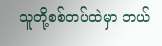သူတို့စစ်တပ်ထဲမှာ ဘယ်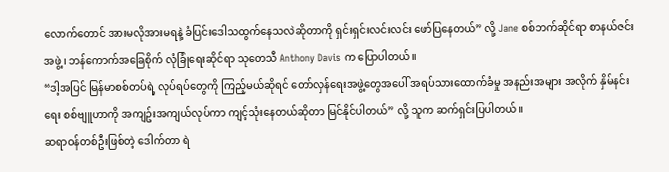လောက်တောင် အားမလိုအားမရနဲ့ ခံပြင်းဒေါသထွက်နေသလဲဆိုတာကို ရှင်းရှင်းလင်းလင်း ဖော်ပြနေတယ်” လို့ Jane စစ်ဘက်ဆိုင်ရာ စာနယ်ဇင်းအဖွဲ့၊ ဘန်ကောက်အခြေစိုက် လုံခြုံရေးဆိုင်ရာ သုတေသီ Anthony Davis က ပြောပါတယ်။
“ဒါ့အပြင် မြန်မာစစ်တပ်ရဲ့ လုပ်ရပ်တွေကို ကြည့်မယ်ဆိုရင် တော်လှန်ရေးအဖွဲ့တွေအပေါ် အရပ်သားထောက်ခံမှု အနည်းအများ အလိုက် နှိမ်နင်းရေး စစ်ဗျူဟာကို အကျဥ်းအကျယ်လုပ်ကာ ကျင့်သုံးနေတယ်ဆိုတာ မြင်နိုင်ပါတယ်” လို့ သူက ဆက်ရှင်းပြပါတယ်။
ဆရာဝန်တစ်ဦးဖြစ်တဲ့ ဒေါက်တာ ရဲ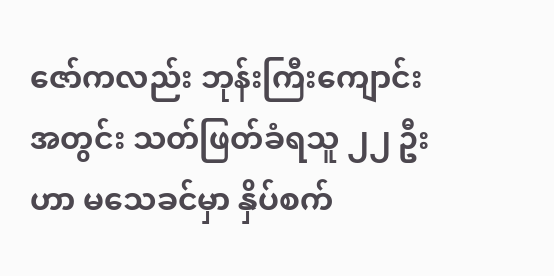ဇော်ကလည်း ဘုန်းကြီးကျောင်းအတွင်း သတ်ဖြတ်ခံရသူ ၂၂ ဦးဟာ မသေခင်မှာ နှိပ်စက်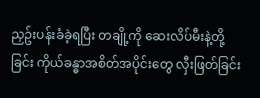ညှဥ်းပန်းခံခဲ့ရပြီး တချို့ကို ဆေးလိပ်မီးနဲ့တို့ခြင်း ကိုယ်ခန္ဓာအစိတ်အပိုင်းတွေ လှီးဖြတ်ခြင်း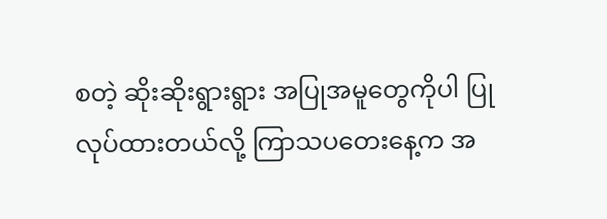စတဲ့ ဆိုးဆိုးရွားရွား အပြုအမူတွေကိုပါ ပြုလုပ်ထားတယ်လို့ ကြာသပတေးနေ့က အ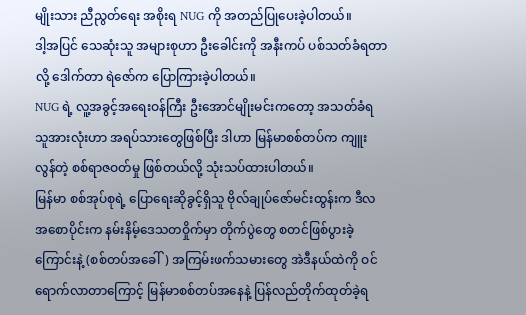မျိုးသား ညီညွတ်ရေး အစိုးရ NUG ကို အတည်ပြုပေးခဲ့ပါတယ်။
ဒါ့အပြင် သေဆုံးသူ အများစုဟာ ဦးခေါင်းကို အနီးကပ် ပစ်သတ်ခံရတာလို့ ဒေါက်တာ ရဲဇော်က ပြောကြားခဲ့ပါတယ်။
NUG ရဲ့ လူ့အခွင့်အရေးဝန်ကြီး ဦးအောင်မျိုးမင်းကတော့ အသတ်ခံရသူအားလုံးဟာ အရပ်သားတွေဖြစ်ပြီး ဒါဟာ မြန်မာစစ်တပ်က ကျူးလွန်တဲ့ စစ်ရာဇဝတ်မှု ဖြစ်တယ်လို့ သုံးသပ်ထားပါတယ်။
မြန်မာ စစ်အုပ်စုရဲ့ ပြောရေးဆိုခွင့်ရှိသူ ဗိုလ်ချုပ်ဇော်မင်းထွန်းက ဒီလ အစောပိုင်းက နမ်းနိမ့်ဒေသတဝှိုက်မှာ တိုက်ပွဲတွေ စတင်ဖြစ်ပွားခဲ့ကြောင်းနဲ့ (စစ်တပ်အခေါ်) အကြမ်းဖက်သမားတွေ အဲဒီနယ်ထဲကို ဝင်ရောက်လာတာကြောင့် မြန်မာစစ်တပ်အနေနဲ့ ပြန်လည်တိုက်ထုတ်ခဲ့ရ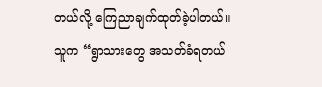တယ်လို့ ကြေညာချက်ထုတ်ခဲ့ပါတယ်။
သူက “ရွာသားတွေ အသတ်ခံရတယ်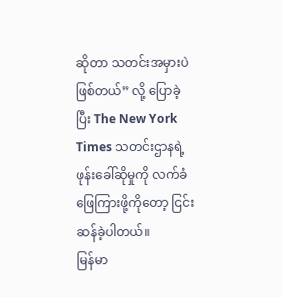ဆိုတာ သတင်းအမှားပဲ ဖြစ်တယ်” လို့ ပြောခဲ့ပြီး The New York Times သတင်းဌာနရဲ့ ဖုန်းခေါ်ဆိုမှုကို လက်ခံဖြေကြားဖို့ကိုတော့ ငြင်းဆန်ခဲ့ပါတယ်။
မြန်မာ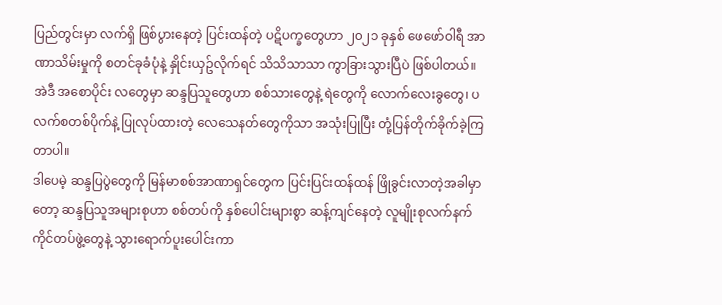ပြည်တွင်းမှာ လက်ရှိ ဖြစ်ပွားနေတဲ့ ပြင်းထန်တဲ့ ပဋိပက္ခတွေဟာ ၂၀၂၁ ခုနှစ် ဖေဖော်ဝါရီ အာဏာသိမ်းမှုကို စတင်ခုခံပုံနဲ့ နှိုင်းယှဥ်လိုက်ရင် သိသိသာသာ ကွာခြားသွားပြီပဲ ဖြစ်ပါတယ်။
အဲဒီ အစောပိုင်း လတွေမှာ ဆန္ဒပြသူတွေဟာ စစ်သားတွေနဲ့ ရဲတွေကို လောက်လေးခွတွေ၊ ပလက်စတစ်ပိုက်နဲ့ ပြုလုပ်ထားတဲ့ လေသေနတ်တွေကိုသာ အသုံးပြုပြီး တုံ့ပြန်တိုက်ခိုက်ခဲ့ကြတာပါ။
ဒါပေမဲ့ ဆန္ဒပြပွဲတွေကို မြန်မာစစ်အာဏာရှင်တွေက ပြင်းပြင်းထန်ထန် ဖြိုခွင်းလာတဲ့အခါမှာတော့ ဆန္ဒပြသူအများစုဟာ စစ်တပ်ကို နှစ်ပေါင်းများစွာ ဆန့်ကျင်နေတဲ့ လူမျိုးစုလက်နက်ကိုင်တပ်ဖွဲ့တွေနဲ့ သွားရောက်ပူးပေါင်းကာ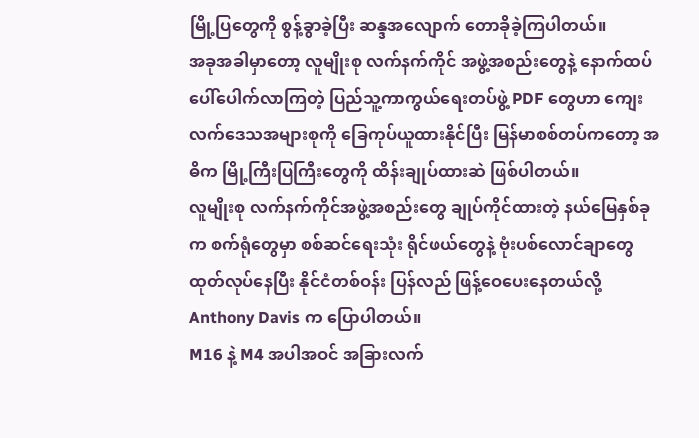မြို့ပြတွေကို စွန့်ခွာခဲ့ပြီး ဆန္ဒအလျောက် တောခိုခဲ့ကြပါတယ်။
အခုအခါမှာတော့ လူမျိုးစု လက်နက်ကိုင် အဖွဲ့အစည်းတွေနဲ့ နောက်ထပ် ပေါ်ပေါက်လာကြတဲ့ ပြည်သူ့ကာကွယ်ရေးတပ်ဖွဲ့ PDF တွေဟာ ကျေးလက်ဒေသအများစုကို ခြေကုပ်ယူထားနိုင်ပြီး မြန်မာစစ်တပ်ကတော့ အဓိက မြို့ကြီးပြကြီးတွေကို ထိန်းချုပ်ထားဆဲ ဖြစ်ပါတယ်။
လူမျိုးစု လက်နက်ကိုင်အဖွဲ့အစည်းတွေ ချုပ်ကိုင်ထားတဲ့ နယ်မြေနှစ်ခုက စက်ရုံတွေမှာ စစ်ဆင်ရေးသုံး ရိုင်ဖယ်တွေနဲ့ ဗုံးပစ်လောင်ချာတွေ ထုတ်လုပ်နေပြီး နိုင်ငံတစ်ဝန်း ပြန်လည် ဖြန့်ဝေပေးနေတယ်လို့ Anthony Davis က ပြောပါတယ်။
M16 နဲ့ M4 အပါအဝင် အခြားလက်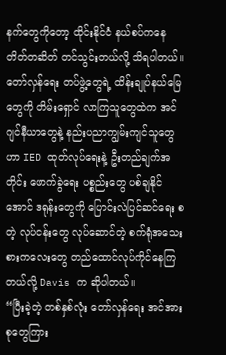နက်တွေကိုတော့ ထိုင်းနိုင်ငံ နယ်စပ်ကနေ တိတ်တဆိတ် တင်သွင်းတယ်လို့ သိရပါတယ်။
တော်လှန်ရေး တပ်ဖွဲ့တွေရဲ့ ထိန်းချုပ်နယ်မြေတွေကို တိမ်းရှောင် လာကြသူတွေထဲက အင်ဂျင်နီယာတွေနဲ့ နည်းပညာကျွမ်းကျင်သူတွေဟာ IED ထုတ်လုပ်ရေးနဲ့ ဦးတည်ချက်အတိုင်း ဖောက်ခွဲရေး ပစ္စည်းတွေ ပစ်ချနိုင် အောင် ဒရုန်းတွေကို ပြောင်းလဲပြင်ဆင်ရေး စတဲ့ လုပ်ငန်းတွေ လုပ်ဆောင်တဲ့ စက်ရုံအသေးစားကလေးတွေ တည်ထောင်လုပ်ကိုင်နေကြတယ်လို့ Davis က ဆိုပါတယ်။
“ပြီးခဲ့တဲ့ တစ်နှစ်လုံး တော်လှန်ရေး အင်အားစုတွေကြား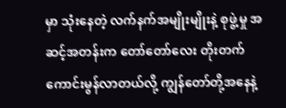မှာ သုံးနေတဲ့ လက်နက်အမျိုးမျိုးနဲ့ စုဖွဲ့မှု အဆင့်အတန်းက တော်တော်လေး တိုးတက်ကောင်းမွန်လာတယ်လို့ ကျွန်တော်တို့အနေနဲ့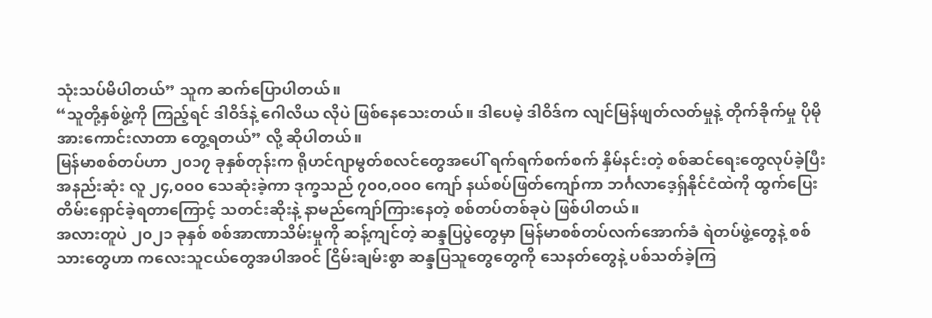သုံးသပ်မိပါတယ်” သူက ဆက်ပြောပါတယ်။
“သူတို့နှစ်ဖွဲ့ကို ကြည့်ရင် ဒါဝိဒ်နဲ့ ဂေါလိယ လိုပဲ ဖြစ်နေသေးတယ်။ ဒါပေမဲ့ ဒါဝိဒ်က လျင်မြန်ဖျတ်လတ်မှုနဲ့ တိုက်ခိုက်မှု ပိုမို အားကောင်းလာတာ တွေ့ရတယ်” လို့ ဆိုပါတယ်။
မြန်မာစစ်တပ်ဟာ ၂၀၁၇ ခုနှစ်တုန်းက ရိုဟင်ဂျာမွတ်စလင်တွေအပေါ် ရက်ရက်စက်စက် နှိမ်နင်းတဲ့ စစ်ဆင်ရေးတွေလုပ်ခဲ့ပြီး အနည်းဆုံး လူ ၂၄,၀၀၀ သေဆုံးခဲ့ကာ ဒုက္ခသည် ၇၀၀,၀၀၀ ကျော် နယ်စပ်ဖြတ်ကျော်ကာ ဘင်္ဂလာဒေ့ရှ်နိုင်ငံထဲကို ထွက်ပြေးတိမ်းရှောင်ခဲ့ရတာကြောင့် သတင်းဆိုးနဲ့ နာမည်ကျော်ကြားနေတဲ့ စစ်တပ်တစ်ခုပဲ ဖြစ်ပါတယ်။
အလားတူပဲ ၂၀၂၁ ခုနှစ် စစ်အာဏာသိမ်းမှုကို ဆန့်ကျင်တဲ့ ဆန္ဒပြပွဲတွေမှာ မြန်မာစစ်တပ်လက်အောက်ခံ ရဲတပ်ဖွဲ့တွေနဲ့ စစ်သားတွေဟာ ကလေးသူငယ်တွေအပါအဝင် ငြိမ်းချမ်းစွာ ဆန္ဒပြသူတွေတွေကို သေနတ်တွေနဲ့ ပစ်သတ်ခဲ့ကြ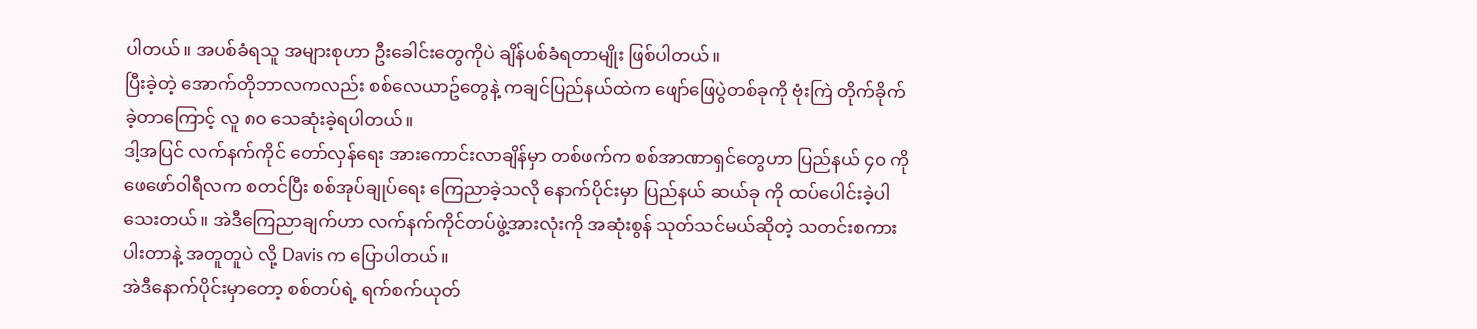ပါတယ်။ အပစ်ခံရသူ အများစုဟာ ဦးခေါင်းတွေကိုပဲ ချိန်ပစ်ခံရတာမျိုး ဖြစ်ပါတယ်။
ပြီးခဲ့တဲ့ အောက်တိုဘာလကလည်း စစ်လေယာဥ်တွေနဲ့ ကချင်ပြည်နယ်ထဲက ဖျော်ဖြေပွဲတစ်ခုကို ဗုံးကြဲ တိုက်ခိုက်ခဲ့တာကြောင့် လူ ၈၀ သေဆုံးခဲ့ရပါတယ်။
ဒါ့အပြင် လက်နက်ကိုင် တော်လှန်ရေး အားကောင်းလာချိန်မှာ တစ်ဖက်က စစ်အာဏာရှင်တွေဟာ ပြည်နယ် ၄၀ ကို ဖေဖော်ဝါရီလက စတင်ပြီး စစ်အုပ်ချုပ်ရေး ကြေညာခဲ့သလို နောက်ပိုင်းမှာ ပြည်နယ် ဆယ်ခု ကို ထပ်ပေါင်းခဲ့ပါသေးတယ်။ အဲဒီကြေညာချက်ဟာ လက်နက်ကိုင်တပ်ဖွဲ့အားလုံးကို အဆုံးစွန် သုတ်သင်မယ်ဆိုတဲ့ သတင်းစကားပါးတာနဲ့ အတူတူပဲ လို့ Davis က ပြောပါတယ်။
အဲဒီနောက်ပိုင်းမှာတော့ စစ်တပ်ရဲ့ ရက်စက်ယုတ်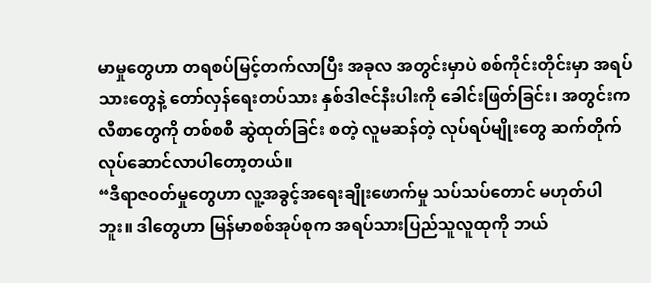မာမှုတွေဟာ တရစပ်မြင့်တက်လာပြီး အခုလ အတွင်းမှာပဲ စစ်ကိုင်းတိုင်းမှာ အရပ်သားတွေနဲ့ တော်လှန်ရေးတပ်သား နှစ်ဒါဇင်နီးပါးကို ခေါင်းဖြတ်ခြင်း၊ အတွင်းကလီစာတွေကို တစ်စစီ ဆွဲထုတ်ခြင်း စတဲ့ လူမဆန်တဲ့ လုပ်ရပ်မျိုးတွေ ဆက်တိုက် လုပ်ဆောင်လာပါတော့တယ်။
“ဒီရာဇ၀တ်မှုတွေဟာ လူ့အခွင့်အရေးချိုးဖောက်မှု သပ်သပ်တောင် မဟုတ်ပါဘူး။ ဒါတွေဟာ မြန်မာစစ်အုပ်စုက အရပ်သားပြည်သူလူထုကို ဘယ်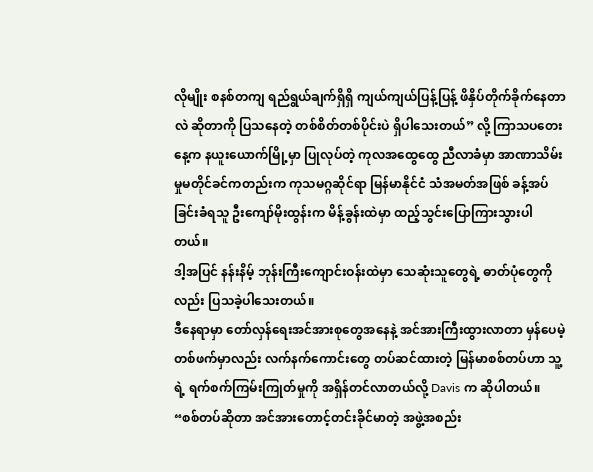လိုမျိုး စနစ်တကျ ရည်ရွယ်ချက်ရှိရှိ ကျယ်ကျယ်ပြန့်ပြန့် ဖိနှိပ်တိုက်ခိုက်နေတာလဲ ဆိုတာကို ပြသနေတဲ့ တစ်စိတ်တစ်ပိုင်းပဲ ရှိပါသေးတယ်” လို့ ကြာသပတေးနေ့က နယူးယောက်မြို့မှာ ပြုလုပ်တဲ့ ကုလအထွေထွေ ညီလာခံမှာ အာဏာသိမ်းမှုမတိုင်ခင်ကတည်းက ကုသမဂ္ဂဆိုင်ရာ မြန်မာနိုင်ငံ သံအမတ်အဖြစ် ခန့်အပ်ခြင်းခံရသူ ဦးကျော်မိုးထွန်းက မိန့်ခွန်းထဲမှာ ထည့်သွင်းပြောကြားသွားပါတယ်။
ဒါ့အပြင် နန်းနိမ့် ဘုန်းကြီးကျောင်းဝန်းထဲမှာ သေဆုံးသူတွေရဲ့ ဓာတ်ပုံတွေကိုလည်း ပြသခဲ့ပါသေးတယ်။
ဒီနေရာမှာ တော်လှန်ရေးအင်အားစုတွေအနေနဲ့ အင်အားကြီးထွားလာတာ မှန်ပေမဲ့ တစ်ဖက်မှာလည်း လက်နက်ကောင်းတွေ တပ်ဆင်ထားတဲ့ မြန်မာစစ်တပ်ဟာ သူ့ရဲ့ ရက်စက်ကြမ်းကြုတ်မှုကို အရှိန်တင်လာတယ်လို့ Davis က ဆိုပါတယ်။
“စစ်တပ်ဆိုတာ အင်အားတောင့်တင်းခိုင်မာတဲ့ အဖွဲ့အစည်း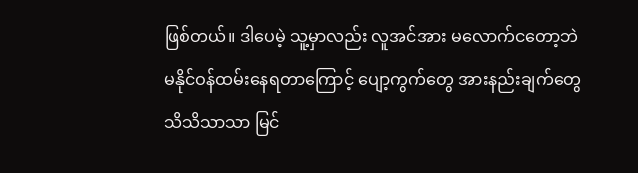ဖြစ်တယ်။ ဒါပေမဲ့ သူ့မှာလည်း လူအင်အား မလောက်ငတော့ဘဲ မနိုင်ဝန်ထမ်းနေရတာကြောင့် ပျော့ကွက်တွေ အားနည်းချက်တွေ သိသိသာသာ မြင်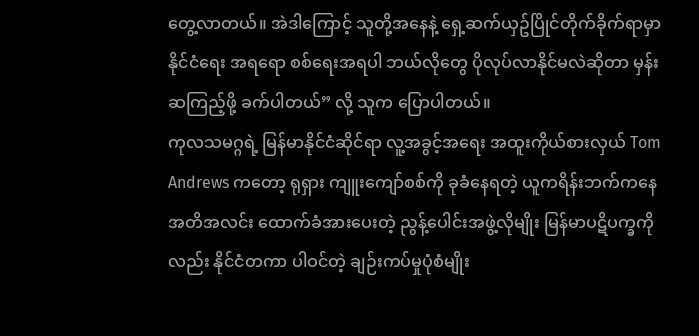တွေ့လာတယ်။ အဲဒါကြောင့် သူတို့အနေနဲ့ ရှေ့ဆက်ယှဥ်ပြိုင်တိုက်ခိုက်ရာမှာ နိုင်ငံရေး အရရော စစ်ရေးအရပါ ဘယ်လိုတွေ ပိုလုပ်လာနိုင်မလဲဆိုတာ မှန်းဆကြည့်ဖို့ ခက်ပါတယ်” လို့ သူက ပြောပါတယ်။
ကုလသမဂ္ဂရဲ့ မြန်မာနိုင်ငံဆိုင်ရာ လူ့အခွင့်အရေး အထူးကိုယ်စားလှယ် Tom Andrews ကတော့ ရုရှား ကျူးကျော်စစ်ကို ခုခံနေရတဲ့ ယူကရိန်းဘက်ကနေ အတိအလင်း ထောက်ခံအားပေးတဲ့ ညွန့်ပေါင်းအဖွဲ့လိုမျိုး မြန်မာပဋိပက္ခကိုလည်း နိုင်ငံတကာ ပါဝင်တဲ့ ချဉ်းကပ်မှုပုံစံမျိုး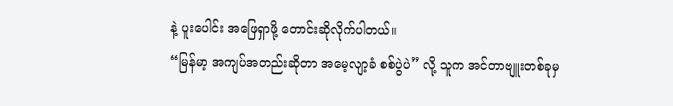နဲ့ ပူးပေါင်း အဖြေရှာဖို့ တောင်းဆိုလိုက်ပါတယ်။
“မြန်မာ့ အကျပ်အတည်းဆိုတာ အမေ့လျာ့ခံ စစ်ပွဲပဲ” လို့ သူက အင်တာဗျူးတစ်ခုမှ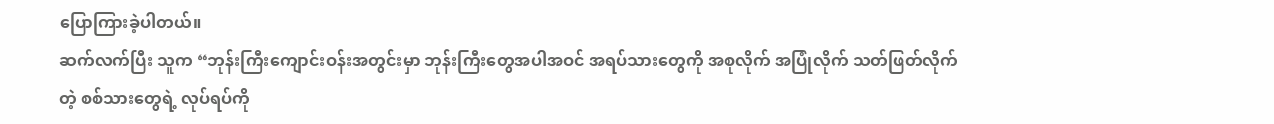ပြောကြားခဲ့ပါတယ်။
ဆက်လက်ပြီး သူက “ဘုန်းကြီးကျောင်းဝန်းအတွင်းမှာ ဘုန်းကြီးတွေအပါအဝင် အရပ်သားတွေကို အစုလိုက် အပြုံလိုက် သတ်ဖြတ်လိုက်တဲ့ စစ်သားတွေရဲ့ လုပ်ရပ်ကို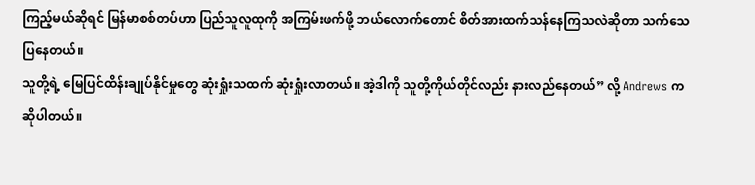ကြည့်မယ်ဆိုရင် မြန်မာစစ်တပ်ဟာ ပြည်သူလူထုကို အကြမ်းဖက်ဖို့ ဘယ်လောက်တောင် စိတ်အားထက်သန်နေကြသလဲဆိုတာ သက်သေပြနေတယ်။
သူတို့ရဲ့ မြေပြင်ထိန်းချုပ်နိုင်မှုတွေ ဆုံးရှုံးသထက် ဆုံးရှုံးလာတယ်။ အဲ့ဒါကို သူတို့ကိုယ်တိုင်လည်း နားလည်နေတယ်” လို့ Andrews က ဆိုပါတယ်။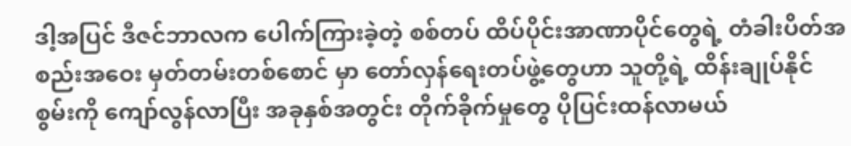ဒါ့အပြင် ဒီဇင်ဘာလက ပေါက်ကြားခဲ့တဲ့ စစ်တပ် ထိပ်ပိုင်းအာဏာပိုင်တွေရဲ့ တံခါးပိတ်အစည်းအဝေး မှတ်တမ်းတစ်စောင် မှာ တော်လှန်ရေးတပ်ဖွဲ့တွေဟာ သူတို့ရဲ့ ထိန်းချုပ်နိုင်စွမ်းကို ကျော်လွန်လာပြီး အခုနှစ်အတွင်း တိုက်ခိုက်မှုတွေ ပိုပြင်းထန်လာမယ်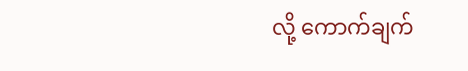လို့ ကောက်ချက်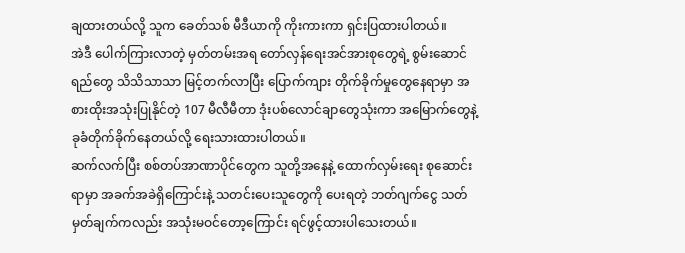ချထားတယ်လို့ သူက ခေတ်သစ် မီဒီယာကို ကိုးကားကာ ရှင်းပြထားပါတယ်။
အဲဒီ ပေါက်ကြားလာတဲ့ မှတ်တမ်းအရ တော်လှန်ရေးအင်အားစုတွေရဲ့ စွမ်းဆောင်ရည်တွေ သိသိသာသာ မြင့်တက်လာပြီး ပြောက်ကျား တိုက်ခိုက်မှုတွေနေရာမှာ အစားထိုးအသုံးပြုနိုင်တဲ့ 107 မီလီမီတာ ဒုံးပစ်လောင်ချာတွေသုံးကာ အမြောက်တွေနဲ့ ခုခံတိုက်ခိုက်နေတယ်လို့ ရေးသားထားပါတယ်။
ဆက်လက်ပြီး စစ်တပ်အာဏာပိုင်တွေက သူတို့အနေနဲ့ ထောက်လှမ်းရေး စုဆောင်းရာမှာ အခက်အခဲရှိကြောင်းနဲ့ သတင်းပေးသူတွေကို ပေးရတဲ့ ဘတ်ဂျက်ငွေ သတ်မှတ်ချက်ကလည်း အသုံးမဝင်တော့ကြောင်း ရင်ဖွင့်ထားပါသေးတယ်။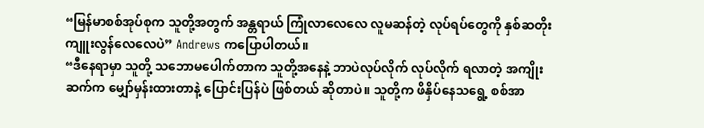“မြန်မာစစ်အုပ်စုက သူတို့အတွက် အန္တရာယ် ကြုံလာလေလေ လူမဆန်တဲ့ လုပ်ရပ်တွေကို နှစ်ဆတိုး ကျူးလွန်လေလေပဲ” Andrews ကပြောပါတယ်။
“ဒီနေရာမှာ သူတို့ သဘောမပေါက်တာက သူတို့အနေနဲ့ ဘာပဲလုပ်လိုက် လုပ်လိုက် ရလာတဲ့ အကျိုးဆက်က မျှော်မှန်းထားတာနဲ့ ပြောင်းပြန်ပဲ ဖြစ်တယ် ဆိုတာပဲ။ သူတို့က ဖိနှိပ်နေသရွေ့ စစ်အာ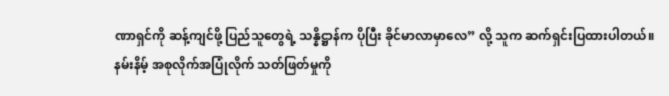ဏာရှင်ကို ဆန့်ကျင်ဖို့ ပြည်သူတွေရဲ့ သန္နိဋ္ဌာန်က ပိုပြီး ခိုင်မာလာမှာလေ” လို့ သူက ဆက်ရှင်းပြထားပါတယ်။
နမ်းနိမ့် အစုလိုက်အပြုံလိုက် သတ်ဖြတ်မှုကို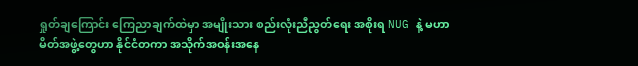ရှုတ်ချကြောင်း ကြေညာချက်ထဲမှာ အမျိုးသား စည်းလုံးညီညွတ်ရေး အစိုးရ NUG နဲ့ မဟာမိတ်အဖွဲ့တွေဟာ နိုင်ငံတကာ အသိုက်အဝန်းအနေ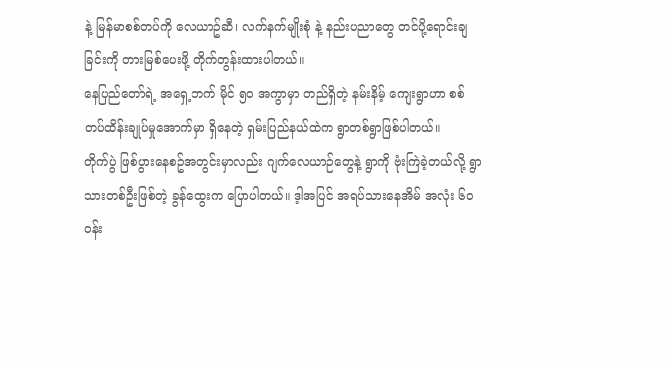နဲ့ မြန်မာစစ်တပ်ကို လေယာဥ်ဆီ၊ လက်နက်မျိုးစုံ နဲ့ နည်းပညာတွေ တင်ပို့ရောင်းချခြင်းကို တားမြစ်ပေးဖို့ တိုက်တွန်းထားပါတယ်။
နေပြည်တော်ရဲ့ အရှေ့ဘက် မိုင် ၅၀ အကွာမှာ တည်ရှိတဲ့ နမ်းနိမ့် ကျေးရွာဟာ စစ်တပ်ထိန်းချုပ်မှုအောက်မှာ ရှိနေတဲ့ ရှမ်းပြည်နယ်ထဲက ရွာတစ်ရွာဖြစ်ပါတယ်။
တိုက်ပွဲ ဖြစ်ပွားနေစဥ်အတွင်းမှာလည်း ဂျက်လေယာဉ်တွေနဲ့ ရွာကို ဗုံးကြဲခဲ့တယ်လို့ ရွာသားတစ်ဦးဖြစ်တဲ့ ခွန်ထွေးက ပြောပါတယ်။ ဒ့ါအပြင် အရပ်သားနေအိမ် အလုံး ၆၀ ဝန်း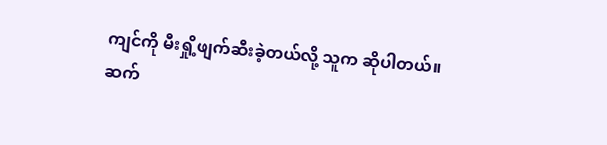ကျင်ကို မီးရှို့ဖျက်ဆီးခဲ့တယ်လို့ သူက ဆိုပါတယ်။
ဆက်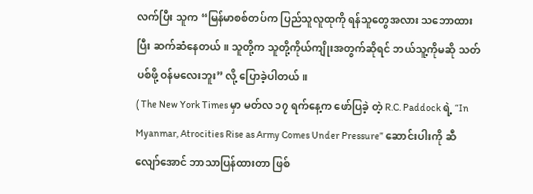လက်ပြီး သူက “မြန်မာစစ်တပ်က ပြည်သူလူထုကို ရန်သူတွေအလား သဘောထားပြီး ဆက်ဆံနေတယ်။ သူတို့က သူတို့ကိုယ်ကျိုးအတွက်ဆိုရင် ဘယ်သူ့ကိုမဆို သတ်ပစ်ဖို့ ဝန်မလေးဘူး” လို့ ပြောခဲ့ပါတယ်။
( The New York Times မှာ မတ်လ ၁၇ ရက်နေ့က ဖော်ပြခဲ့ တဲ့ R.C. Paddock ရဲ့ “In Myanmar, Atrocities Rise as Army Comes Under Pressure” ဆောင်းပါးကို ဆီလျော်အောင် ဘာသာပြန်ထားတာ ဖြစ်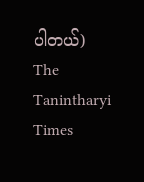ပါတယ်)
The Tanintharyi Times